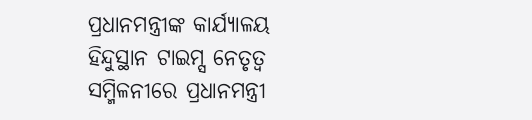ପ୍ରଧାନମନ୍ତ୍ରୀଙ୍କ କାର୍ଯ୍ୟାଳୟ
ହିନ୍ଦୁସ୍ଥାନ ଟାଇମ୍ସ ନେତୃତ୍ୱ ସମ୍ମିଳନୀରେ ପ୍ରଧାନମନ୍ତ୍ରୀ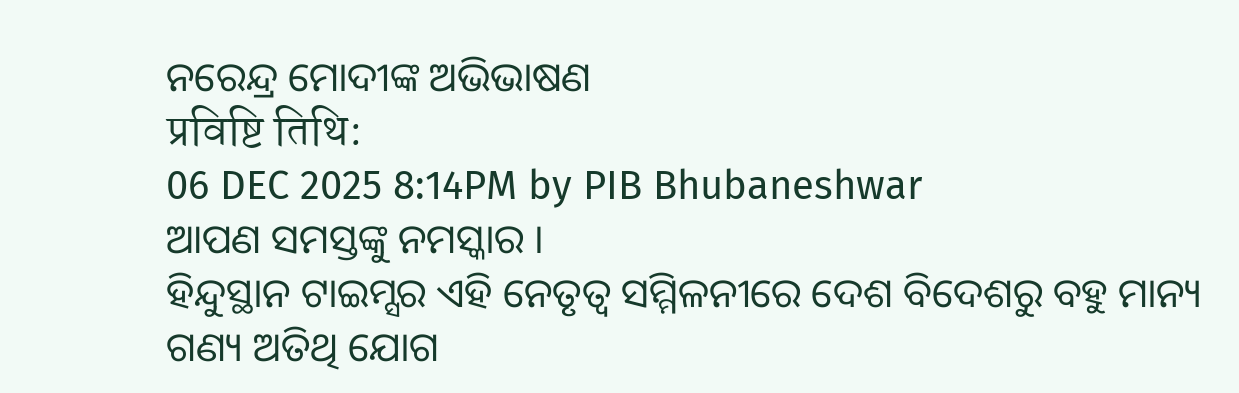ନରେନ୍ଦ୍ର ମୋଦୀଙ୍କ ଅଭିଭାଷଣ
प्रविष्टि तिथि:
06 DEC 2025 8:14PM by PIB Bhubaneshwar
ଆପଣ ସମସ୍ତଙ୍କୁ ନମସ୍କାର ।
ହିନ୍ଦୁସ୍ଥାନ ଟାଇମ୍ସର ଏହି ନେତୃତ୍ୱ ସମ୍ମିଳନୀରେ ଦେଶ ବିଦେଶରୁ ବହୁ ମାନ୍ୟ ଗଣ୍ୟ ଅତିଥି ଯୋଗ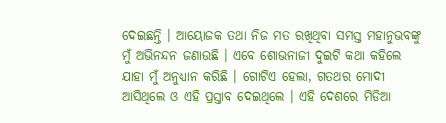ଦେଇଛନ୍ତି । ଆୟୋଜକ ତଥା ନିଜ ମତ ରଖିଥିବା ସମସ୍ତ ମହାନୁଭବଙ୍କୁ ମୁଁ ଅଭିନନ୍ଦନ ଜଣାଉଛି । ଏବେ ଶୋଭନାଜୀ ଦୁଇଟି କଥା କହିଲେ ଯାହା ମୁଁ ଅନୁଧ୍ୟାନ କରିଛି । ଗୋଟିଏ ହେଲା, ଗତଥର ମୋଦୀ ଆସିଥିଲେ ଓ ଏହି ପ୍ରସ୍ତାବ ଦେଇଥିଲେ । ଏହି ଦେଶରେ ମିଡିଆ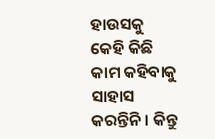ହାଉସକୁ କେହି କିଛି କାମ କହିବାକୁ ସାହାସ କରନ୍ତିନି । କିନ୍ତୁ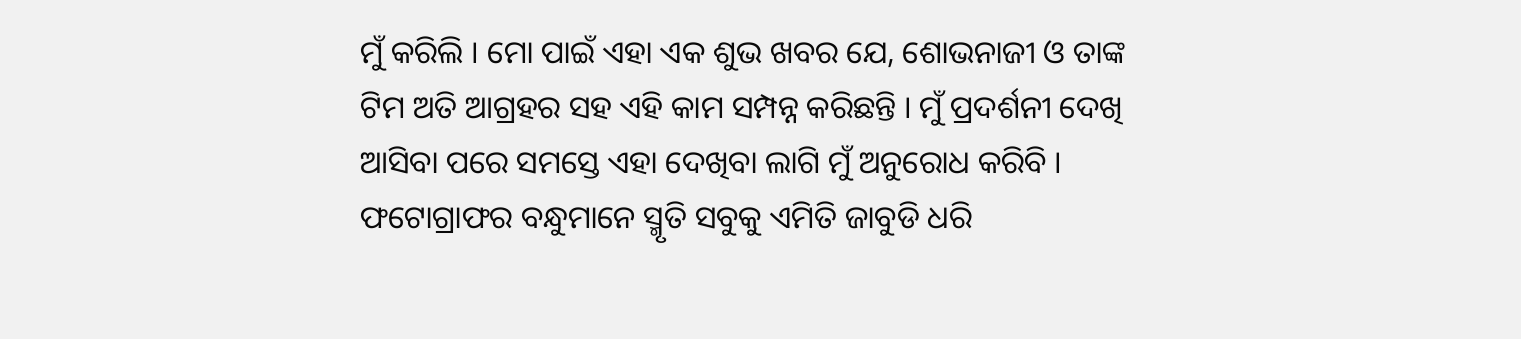ମୁଁ କରିଲି । ମୋ ପାଇଁ ଏହା ଏକ ଶୁଭ ଖବର ଯେ, ଶୋଭନାଜୀ ଓ ତାଙ୍କ ଟିମ ଅତି ଆଗ୍ରହର ସହ ଏହି କାମ ସମ୍ପନ୍ନ କରିଛନ୍ତି । ମୁଁ ପ୍ରଦର୍ଶନୀ ଦେଖି ଆସିବା ପରେ ସମସ୍ତେ ଏହା ଦେଖିବା ଲାଗି ମୁଁ ଅନୁରୋଧ କରିବି । ଫଟୋଗ୍ରାଫର ବନ୍ଧୁମାନେ ସ୍ମୃତି ସବୁକୁ ଏମିତି ଜାବୁଡି ଧରି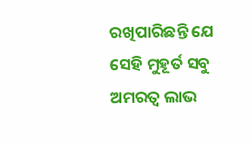ରଖିପାରିଛନ୍ତି ଯେ ସେହି ମୁହୂର୍ତ ସବୁ ଅମରତ୍ୱ ଲାଭ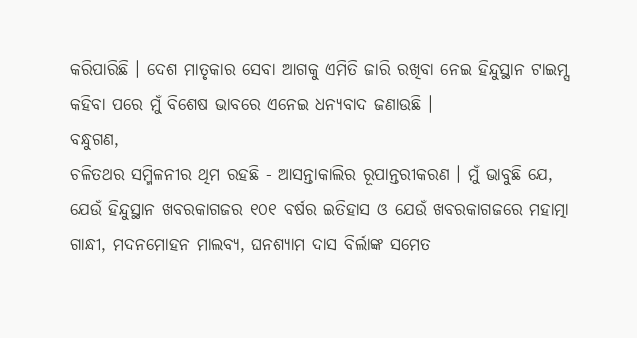କରିପାରିଛି । ଦେଶ ମାତୃକାର ସେବା ଆଗକୁ ଏମିତି ଜାରି ରଖିବା ନେଇ ହିନ୍ଦୁସ୍ଥାନ ଟାଇମ୍ସ କହିବା ପରେ ମୁଁ ବିଶେଷ ଭାବରେ ଏନେଇ ଧନ୍ୟବାଦ ଜଣାଉଛି ।
ବନ୍ଧୁଗଣ,
ଚଳିତଥର ସମ୍ମିଳନୀର ଥିମ ରହଛି - ଆସନ୍ତାକାଲିର ରୂପାନ୍ତରୀକରଣ । ମୁଁ ଭାବୁଛି ଯେ, ଯେଉଁ ହିନ୍ଦୁସ୍ଥାନ ଖବରକାଗଜର ୧୦୧ ବର୍ଷର ଇତିହାସ ଓ ଯେଉଁ ଖବରକାଗଜରେ ମହାତ୍ମା ଗାନ୍ଧୀ, ମଦନମୋହନ ମାଲବ୍ୟ, ଘନଶ୍ୟାମ ଦାସ ବିର୍ଲାଙ୍କ ସମେତ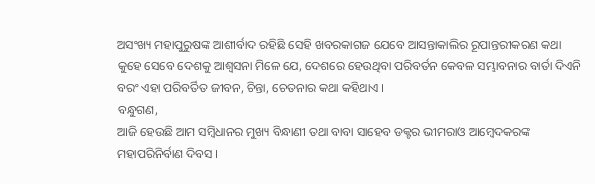ଅସଂଖ୍ୟ ମହାପୁରୁଷଙ୍କ ଆଶୀର୍ବାଦ ରହିଛି ସେହି ଖବରକାଗଜ ଯେବେ ଆସନ୍ତାକାଲିର ରୂପାନ୍ତରୀକରଣ କଥା କୁହେ ସେବେ ଦେଶକୁ ଆଶ୍ୱସନା ମିଳେ ଯେ, ଦେଶରେ ହେଉଥିବା ପରିବର୍ତନ କେବଳ ସମ୍ଭାବନାର ବାର୍ତା ଦିଏନି ବରଂ ଏହା ପରିବର୍ତିତ ଜୀବନ, ଚିନ୍ତା, ଚେତନାର କଥା କହିଥାଏ ।
ବନ୍ଧୁଗଣ,
ଆଜି ହେଉଛି ଆମ ସମ୍ବିଧାନର ମୁଖ୍ୟ ବିନ୍ଧାଣୀ ତଥା ବାବା ସାହେବ ଡକ୍ଟର ଭୀମରାଓ ଆମ୍ବେଦକରଙ୍କ ମହାପରିନିର୍ବାଣ ଦିବସ ।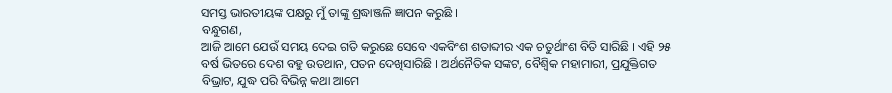ସମସ୍ତ ଭାରତୀୟଙ୍କ ପକ୍ଷରୁ ମୁଁ ତାଙ୍କୁ ଶ୍ରଦ୍ଧାଞ୍ଜଳି ଜ୍ଞାପନ କରୁଛି ।
ବନ୍ଧୁଗଣ,
ଆଜି ଆମେ ଯେଉଁ ସମୟ ଦେଇ ଗତି କରୁଛେ ସେବେ ଏକବିଂଶ ଶତାବ୍ଦୀର ଏକ ଚତୁର୍ଥାଂଶ ବିତି ସାରିଛି । ଏହି ୨୫ ବର୍ଷ ଭିତରେ ଦେଶ ବହୁ ଉତଥାନ, ପତନ ଦେଖିସାରିଛି । ଅର୍ଥନୈତିକ ସଙ୍କଟ, ବୈଶ୍ୱିକ ମହାମାରୀ, ପ୍ରଯୁକ୍ତିଗତ ବିଭ୍ରାଟ, ଯୁଦ୍ଧ ପରି ବିଭିନ୍ନ କଥା ଆମେ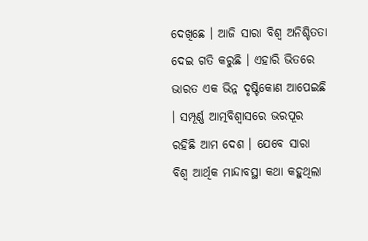ଦେଖିଛେ । ଆଜି ସାରା ବିଶ୍ୱ ଅନିଶ୍ଚିତତା ଦେଇ ଗତି କରୁଛି । ଏହାରି ଭିତରେ ଭାରତ ଏକ ଭିନ୍ନ ଦୃଷ୍ଟିକୋଣ ଆପେଇଛି । ସମ୍ପୂର୍ଣ୍ଣ ଆତ୍ମବିଶ୍ୱାସରେ ଭରପୂର ରହିଛି ଆମ ଦେଶ । ଯେବେ ସାରା ବିଶ୍ୱ ଆର୍ଥିକ ମାନ୍ଦାବସ୍ଥା କଥା କହୁଥିଲା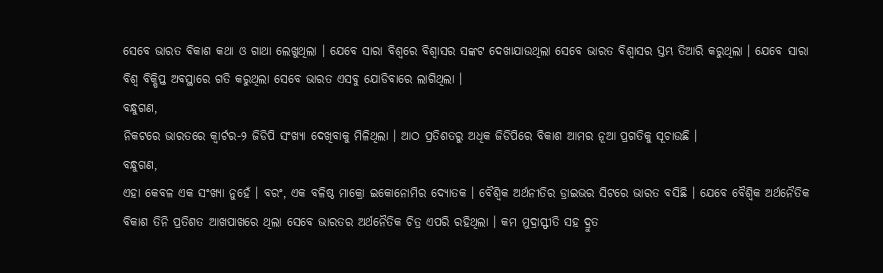ସେବେ ଭାରତ ବିକାଶ କଥା ଓ ଗାଥା ଲେଖୁଥିଲା । ଯେବେ ସାରା ବିଶ୍ୱରେ ବିଶ୍ୱାସର ସଙ୍କଟ ଦେଖାଯାଉଥିଲା ସେବେ ଭାରତ ବିଶ୍ୱାସର ସ୍ତମ୍ଭ ତିଆରି କରୁଥିଲା । ଯେବେ ସାରା ବିଶ୍ୱ ବିକ୍ଷିପ୍ତ ଅବସ୍ଥାରେ ଗତି କରୁଥିଲା ସେବେ ଭାରତ ଏସବୁ ଯୋଡିବାରେ ଲାଗିଥିଲା ।
ବନ୍ଧୁଗଣ,
ନିକଟରେ ଭାରତରେ କ୍ୱାର୍ଟର-୨ ଜିଡିପି ସଂଖ୍ୟା ଦେଖିବାକୁ ମିଳିଥିଲା । ଆଠ ପ୍ରତିଶତରୁ ଅଧିକ ଜିଡିପିରେ ବିକାଶ ଆମର ନୂଆ ପ୍ରଗତିକୁ ସୂଚାଉଛି ।
ବନ୍ଧୁଗଣ,
ଏହା କେବଳ ଏକ ସଂଖ୍ୟା ନୁହେଁ । ବରଂ, ଏକ ବଳିଷ୍ଠ ମାକ୍ରୋ ଇକୋନୋମିର ଦ୍ୟୋତକ । ବୈଶ୍ୱିକ ଅର୍ଥନୀତିର ଡ୍ରାଇଭର ସିଟରେ ଭାରତ ବସିଛି । ଯେବେ ବୈଶ୍ୱିକ ଅର୍ଥନୈତିକ ବିକାଶ ତିନି ପ୍ରତିଶତ ଆଖପାଖରେ ଥିଲା ସେବେ ଭାରତର ଅର୍ଥନୈତିକ ଚିତ୍ର ଏପରି ରହିଥିଲା । କମ ମୁଦ୍ରାସ୍ଫୀତି ସହ ଦ୍ରୁତ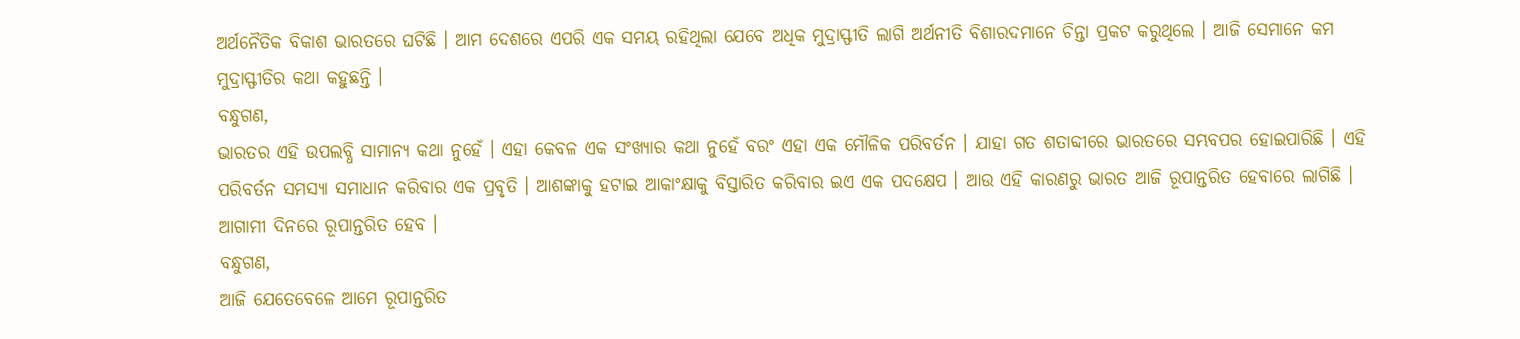ଅର୍ଥନୈତିକ ବିକାଶ ଭାରତରେ ଘଟିଛି । ଆମ ଦେଶରେ ଏପରି ଏକ ସମୟ ରହିଥିଲା ଯେବେ ଅଧିକ ମୁଦ୍ରାସ୍ଫୀତି ଲାଗି ଅର୍ଥନୀତି ବିଶାରଦମାନେ ଚିନ୍ତା ପ୍ରକଟ କରୁଥିଲେ । ଆଜି ସେମାନେ କମ ମୁଦ୍ରାସ୍ଫୀତିର କଥା କହୁଛନ୍ତି ।
ବନ୍ଧୁଗଣ,
ଭାରତର ଏହି ଉପଲବ୍ଧି ସାମାନ୍ୟ କଥା ନୁହେଁ । ଏହା କେବଳ ଏକ ସଂଖ୍ୟାର କଥା ନୁହେଁ ବରଂ ଏହା ଏକ ମୌଳିକ ପରିବର୍ତନ । ଯାହା ଗତ ଶତାବ୍ଦୀରେ ଭାରତରେ ସମ୍ଭବପର ହୋଇପାରିଛି । ଏହି ପରିବର୍ତନ ସମସ୍ୟା ସମାଧାନ କରିବାର ଏକ ପ୍ରବୃତି । ଆଶଙ୍କାକୁ ହଟାଇ ଆକାଂକ୍ଷାକୁ ବିସ୍ତାରିତ କରିବାର ଇଏ ଏକ ପଦକ୍ଷେପ । ଆଉ ଏହି କାରଣରୁ ଭାରତ ଆଜି ରୂପାନ୍ତରିତ ହେବାରେ ଲାଗିଛି । ଆଗାମୀ ଦିନରେ ରୂପାନ୍ତରିତ ହେବ ।
ବନ୍ଧୁଗଣ,
ଆଜି ଯେତେବେଳେ ଆମେ ରୂପାନ୍ତରିତ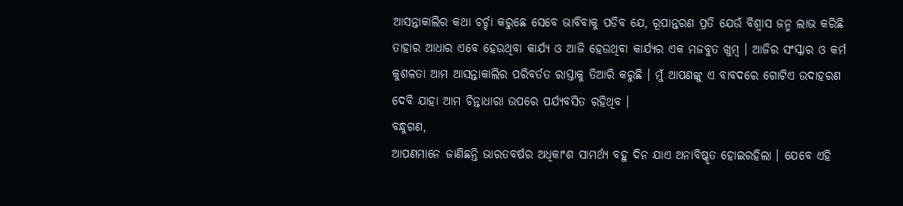ଆସନ୍ତାକାଲିର କଥା ଚର୍ଚ୍ଚା କରୁଛେ ସେବେ ଭାବିବାକୁ ପଡିବ ଯେ, ରୂପାନ୍ତରଣ ପ୍ରତି ଯେଉଁ ବିଶ୍ୱାସ ଜନ୍ମ ଲାଭ କରିଛି ତାହାର ଆଧାର ଏବେ ହେଉଥିବା କାର୍ଯ୍ୟ ଓ ଆଜି ହେଉଥିବା କାର୍ଯ୍ୟର ଏକ ମଜବୁତ ଖୁମ୍ବ । ଆଜିର ସଂସ୍କାର ଓ କର୍ମ କୁଶଳତା ଆମ ଆସନ୍ତାକାଲିର ପରିବର୍ତତ ରାସ୍ତାକୁ ତିଆରି କରୁଛି । ମୁଁ ଆପଣଙ୍କୁ ଏ ବାବଦରେ ଗୋଟିଏ ଉଦାହରଣ ଦେବି ଯାହା ଆମ ଚିନ୍ତାଧାରା ଉପରେ ପର୍ଯ୍ୟବସିତ ରହିଥିବ ।
ବନ୍ଧୁଗଣ,
ଆପଣମାନେ ଜାଣିଛନ୍ତି ଭାରତବର୍ଷର ଅଧିକାଂଶ ସାମର୍ଥ୍ୟ ବହୁ ଦିନ ଯାଏ ଅନାବିଷ୍କୃତ ହୋଇରହିଲା । ଯେବେ ଏହି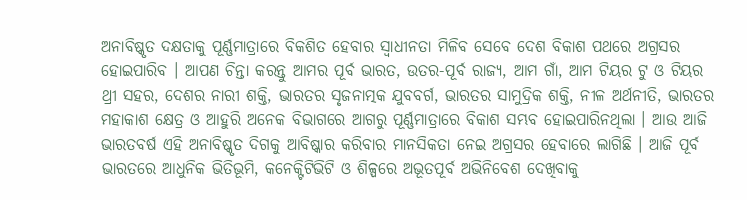ଅନାବିଷ୍କୃତ ଦକ୍ଷତାକୁ ପୂର୍ଣ୍ଣମାତ୍ରାରେ ବିକଶିତ ହେବାର ସ୍ୱାଧୀନତା ମିଳିବ ସେବେ ଦେଶ ବିକାଶ ପଥରେ ଅଗ୍ରସର ହୋଇପାରିବ । ଆପଣ ଚିନ୍ତା କରନ୍ତୁ ଆମର ପୂର୍ବ ଭାରତ, ଉତର-ପୂର୍ବ ରାଜ୍ୟ, ଆମ ଗାଁ, ଆମ ଟିୟର ଟୁ ଓ ଟିୟର ଥ୍ରୀ ସହର, ଦେଶର ନାରୀ ଶକ୍ତି, ଭାରତର ସୃଜନାତ୍ମକ ଯୁବବର୍ଗ, ଭାରତର ସାମୁଦ୍ରିକ ଶକ୍ତି, ନୀଳ ଅର୍ଥନୀତି, ଭାରତର ମହାକାଶ କ୍ଷେତ୍ର ଓ ଆହୁରି ଅନେକ ବିଭାଗରେ ଆଗରୁ ପୂର୍ଣ୍ଣମାତ୍ରାରେ ବିକାଶ ସମ୍ଭବ ହୋଇପାରିନଥିଲା । ଆଉ ଆଜି ଭାରତବର୍ଷ ଏହି ଅନାବିଷ୍କୃତ ଦିଗକୁ ଆବିଷ୍କାର କରିବାର ମାନସିକତା ନେଇ ଅଗ୍ରସର ହେବାରେ ଲାଗିଛି । ଆଜି ପୂର୍ବ ଭାରତରେ ଆଧୁନିକ ଭିତିଭୂମି, କନେକ୍ଟିଟିଭିଟି ଓ ଶିଳ୍ପରେ ଅଭୂତପୂର୍ବ ଅଭିନିବେଶ ଦେଖିବାକୁ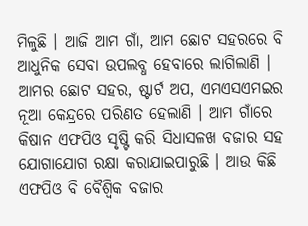ମିଳୁଛି । ଆଜି ଆମ ଗାଁ, ଆମ ଛୋଟ ସହରରେ ବି ଆଧୁନିକ ସେବା ଉପଲବ୍ଧ ହେବାରେ ଲାଗିଲାଣି । ଆମର ଛୋଟ ସହର, ଷ୍ଟାର୍ଟ ଅପ, ଏମଏସଏମଇର ନୂଆ କେନ୍ଦ୍ରରେ ପରିଣତ ହେଲାଣି । ଆମ ଗାଁରେ କିଷାନ ଏଫପିଓ ସୃଷ୍ଟି କରି ସିଧାସଳଖ ବଜାର ସହ ଯୋଗାଯୋଗ ରକ୍ଷା କରାଯାଇପାରୁଛି । ଆଉ କିଛି ଏଫପିଓ ବି ବୈଶ୍ୱିକ ବଜାର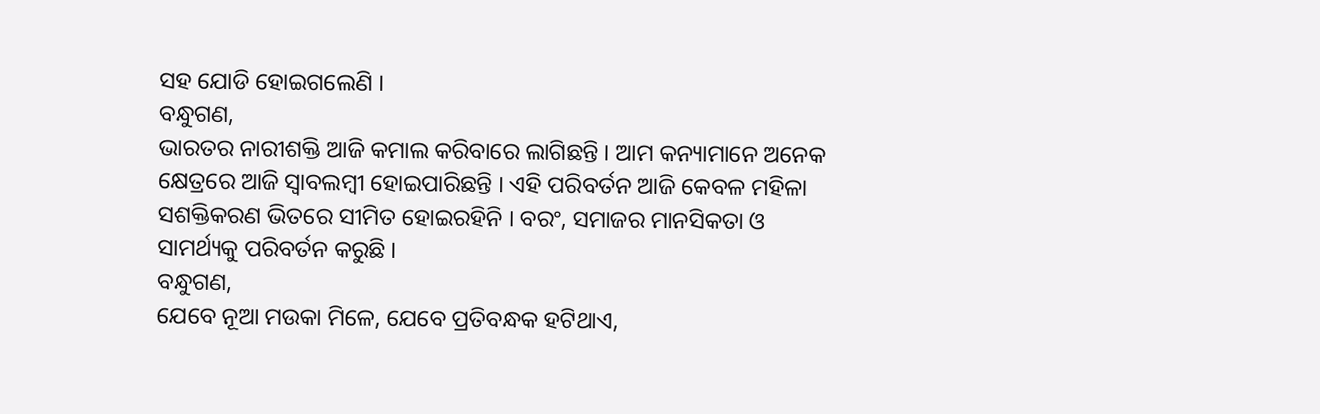ସହ ଯୋଡି ହୋଇଗଲେଣି ।
ବନ୍ଧୁଗଣ,
ଭାରତର ନାରୀଶକ୍ତି ଆଜି କମାଲ କରିବାରେ ଲାଗିଛନ୍ତି । ଆମ କନ୍ୟାମାନେ ଅନେକ କ୍ଷେତ୍ରରେ ଆଜି ସ୍ୱାବଲମ୍ବୀ ହୋଇପାରିଛନ୍ତି । ଏହି ପରିବର୍ତନ ଆଜି କେବଳ ମହିଳା ସଶକ୍ତିକରଣ ଭିତରେ ସୀମିତ ହୋଇରହିନି । ବରଂ, ସମାଜର ମାନସିକତା ଓ ସାମର୍ଥ୍ୟକୁ ପରିବର୍ତନ କରୁଛି ।
ବନ୍ଧୁଗଣ,
ଯେବେ ନୂଆ ମଉକା ମିଳେ, ଯେବେ ପ୍ରତିବନ୍ଧକ ହଟିଥାଏ,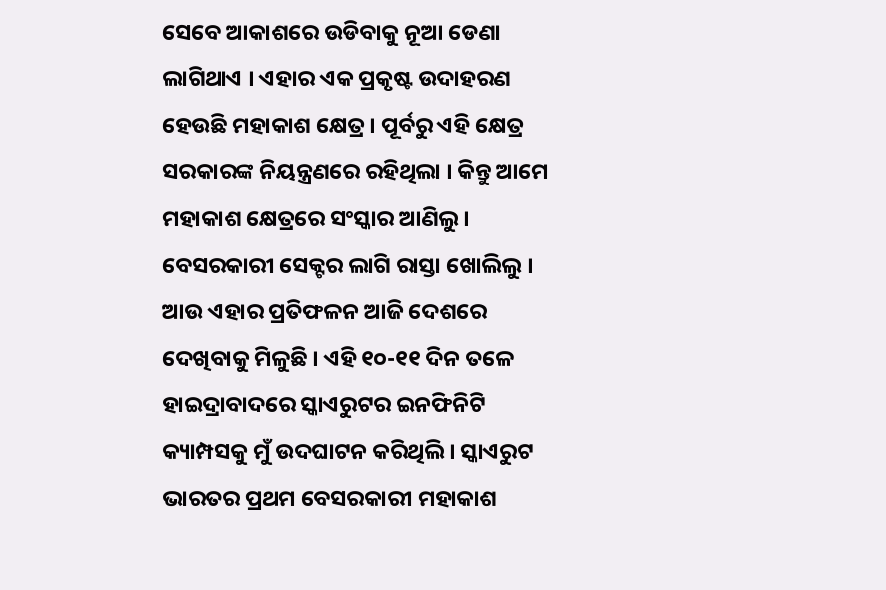ସେବେ ଆକାଶରେ ଉଡିବାକୁ ନୂଆ ଡେଣା ଲାଗିଥାଏ । ଏହାର ଏକ ପ୍ରକୃଷ୍ଟ ଉଦାହରଣ ହେଉଛି ମହାକାଶ କ୍ଷେତ୍ର । ପୂର୍ବରୁ ଏହି କ୍ଷେତ୍ର ସରକାରଙ୍କ ନିୟନ୍ତ୍ରଣରେ ରହିଥିଲା । କିନ୍ତୁ ଆମେ ମହାକାଶ କ୍ଷେତ୍ରରେ ସଂସ୍କାର ଆଣିଲୁ । ବେସରକାରୀ ସେକ୍ଟର ଲାଗି ରାସ୍ତା ଖୋଲିଲୁ । ଆଉ ଏହାର ପ୍ରତିଫଳନ ଆଜି ଦେଶରେ ଦେଖିବାକୁ ମିଳୁଛି । ଏହି ୧୦-୧୧ ଦିନ ତଳେ ହାଇଦ୍ରାବାଦରେ ସ୍କାଏରୁଟର ଇନଫିନିଟି କ୍ୟାମ୍ପସକୁ ମୁଁ ଉଦଘାଟନ କରିଥିଲି । ସ୍କାଏରୁଟ ଭାରତର ପ୍ରଥମ ବେସରକାରୀ ମହାକାଶ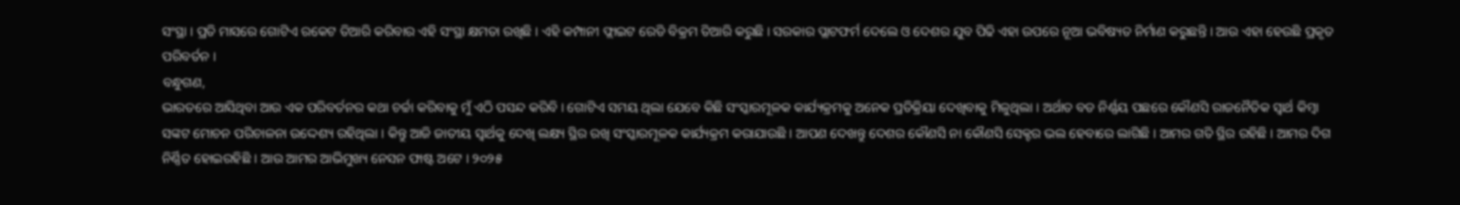ସଂସ୍ଥା । ପ୍ରତି ମାସରେ ଗୋଟିଏ ରକେଟ ତିଆରି କରିବାର ଏହି ସଂସ୍ଥା କ୍ଷମତା ରଖିଛି । ଏହି କମ୍ପାନୀ ଫ୍ଲାଇଟ ରେଡି ବିକ୍ରମ ତିଆରି କରୁଛି । ସରକାର ପ୍ଲାଟଫର୍ମ ଦେଲେ ଓ ଦେଶର ଯୁବ ପିଢି ଏହା ଉପରେ ନୂଆ ଭବିଷ୍ୟତ ନିର୍ମାଣ କରୁଛନ୍ତି । ଆଉ ଏହା ହେଉଛି ପ୍ରକୃତ ପରିବର୍ତନ ।
ବନ୍ଧୁଗଣ,
ଭାରତରେ ଆସିଥିବା ଆଉ ଏକ ପରିବର୍ତନର କଥା ଚର୍ଚ୍ଚା କରିବାକୁ ମୁଁ ଏଠି ପସନ୍ଦ କରିବି । ଗୋଟିଏ ସମୟ ଥିଲା ଯେବେ କିଛି ସଂସ୍କାରମୂଳକ କାର୍ଯ୍ୟକ୍ରମକୁ ଅନେକ ପ୍ରତିକ୍ରିୟା ଦେଖିବାକୁ ମିଳୁଥିଲା । ଅର୍ଥାତ ବଡ ନିର୍ଣ୍ଣୟ ପଛରେ କୌଣସି ରାଜନୈତିକ ସ୍ୱାର୍ଥ କିମ୍ବା ସଙ୍କଟ ମୋଚନ ପରିଚାଳନା ଉଦ୍ଦେଶ୍ୟ ରହିଥିଲା । କିନ୍ତୁ ଆଜି ଜାତୀୟ ସ୍ୱାର୍ଥକୁ ଦେଖି ଲକ୍ଷ୍ୟ ସ୍ଥିର ରଖି ସଂସ୍କାରମୂଳକ କାର୍ଯ୍ୟକ୍ରମ କରାଯାଉଛି । ଆପଣ ଦେଖନ୍ତୁ ଦେଶର କୌଣସି ନା କୌଣସି ସେକ୍ଟର ଭଲ ହେବାରେ ଲାଗିଛି । ଆମର ଗତି ସ୍ଥିର ରହିଛି । ଆମର ଦିଗ ନିର୍ଣ୍ଣିତ ହୋଇରହିଛି । ଆଉ ଆମର ଆଭିମୁଖ୍ୟ ନେସନ ଫାଷ୍ଟ ଅଟେ । ୨୦୨୫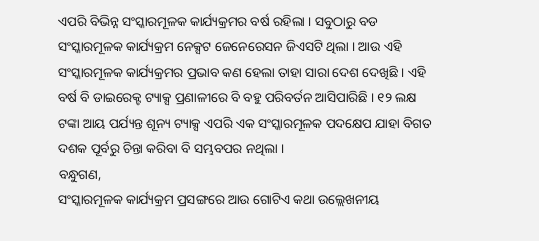ଏପରି ବିଭିନ୍ନ ସଂସ୍କାରମୂଳକ କାର୍ଯ୍ୟକ୍ରମର ବର୍ଷ ରହିଲା । ସବୁଠାରୁ ବଡ ସଂସ୍କାରମୂଳକ କାର୍ଯ୍ୟକ୍ରମ ନେକ୍ସଟ ଜେନେରେସନ ଜିଏସଟି ଥିଲା । ଆଉ ଏହି ସଂସ୍କାରମୂଳକ କାର୍ଯ୍ୟକ୍ରମର ପ୍ରଭାବ କଣ ହେଲା ତାହା ସାରା ଦେଶ ଦେଖିଛି । ଏହି ବର୍ଷ ବି ଡାଇରେକ୍ଟ ଟ୍ୟାକ୍ସ ପ୍ରଣାଳୀରେ ବି ବହୁ ପରିବର୍ତନ ଆସିପାରିଛି । ୧୨ ଲକ୍ଷ ଟଙ୍କା ଆୟ ପର୍ଯ୍ୟନ୍ତ ଶୂନ୍ୟ ଟ୍ୟାକ୍ସ ଏପରି ଏକ ସଂସ୍କାରମୂଳକ ପଦକ୍ଷେପ ଯାହା ବିଗତ ଦଶକ ପୂର୍ବରୁ ଚିନ୍ତା କରିବା ବି ସମ୍ଭବପର ନଥିଲା ।
ବନ୍ଧୁଗଣ,
ସଂସ୍କାରମୂଳକ କାର୍ଯ୍ୟକ୍ରମ ପ୍ରସଙ୍ଗରେ ଆଉ ଗୋଟିଏ କଥା ଉଲ୍ଲେଖନୀୟ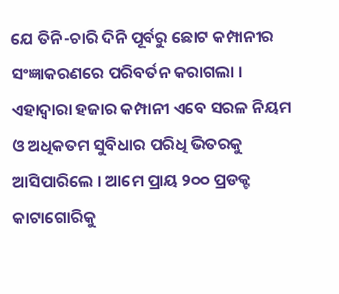ଯେ ତିନି-ଚାରି ଦିନି ପୂର୍ବରୁ ଛୋଟ କମ୍ପାନୀର ସଂଜ୍ଞାକରଣରେ ପରିବର୍ତନ କରାଗଲା । ଏହାଦ୍ୱାରା ହଜାର କମ୍ପାନୀ ଏବେ ସରଳ ନିୟମ ଓ ଅଧିକତମ ସୁବିଧାର ପରିଧି ଭିତରକୁ ଆସିପାରିଲେ । ଆମେ ପ୍ରାୟ ୨୦୦ ପ୍ରଡକ୍ଟ କାଟାଗୋରିକୁ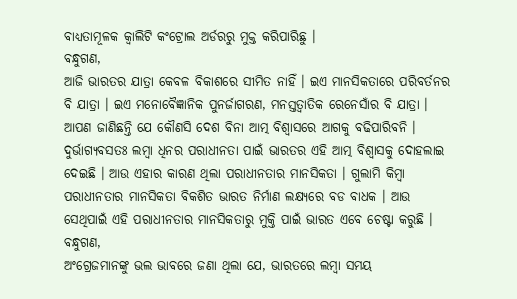ବାଧ୍ୟତାମୂଳକ କ୍ୱାଲିଟି କଂଟ୍ରୋଲ ଅର୍ଡରରୁ ମୁକ୍ତ କରିପାରିଛୁ ।
ବନ୍ଧୁଗଣ,
ଆଜି ଭାରତର ଯାତ୍ରା କେବଳ ବିକାଶରେ ସୀମିତ ନାହିଁ । ଇଏ ମାନସିକତାରେ ପରିବର୍ତନର ବି ଯାତ୍ରା । ଇଏ ମନୋବୈଜ୍ଞାନିକ ପୁନର୍ଜାଗରଣ, ମନସ୍ତତ୍ୱାତିକ ରେନେସାଁର ବି ଯାତ୍ରା । ଆପଣ ଜାଣିଛନ୍ତି ଯେ କୌଣସି ଦେଶ ବିନା ଆତ୍ମ ବିଶ୍ୱାସରେ ଆଗକୁ ବଢିପାରିବନି । ଦୁର୍ଭାଗ୍ୟବସତଃ ଲମ୍ବା ଧିନର ପରାଧୀନତା ପାଇଁ ଭାରତର ଏହି ଆତ୍ମ ବିଶ୍ୱାସକୁ ଦୋହଲାଇ ଦେଇଛି । ଆଉ ଏହାର କାରଣ ଥିଲା ପରାଧୀନତାର ମାନସିକତା । ଗୁଲାମି କିମ୍ବା ପରାଧୀନତାର ମାନସିକତା ବିକଶିତ ଭାରତ ନିର୍ମାଣ ଲକ୍ଷ୍ୟରେ ବଡ ବାଧକ । ଆଉ ସେଥିପାଇଁ ଏହି ପରାଧୀନତାର ମାନସିକତାରୁ ମୁକ୍ତି ପାଇଁ ଭାରତ ଏବେ ଚେଷ୍ଟା କରୁଛି ।
ବନ୍ଧୁଗଣ,
ଅଂଗ୍ରେଜମାନଙ୍କୁ ଭଲ ଭାବରେ ଜଣା ଥିଲା ଯେ, ଭାରତରେ ଲମ୍ବା ସମୟ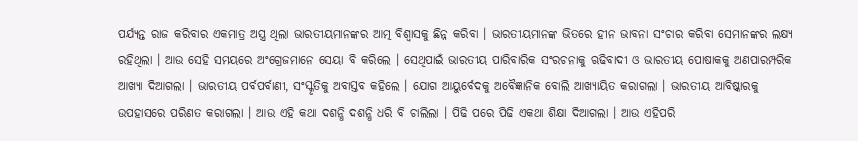ପର୍ଯ୍ୟନ୍ତ ରାଜ କରିବାର ଏକମାତ୍ର ଅସ୍ତ୍ର ଥିଲା ଭାରତୀୟମାନଙ୍କର ଆତ୍ମ ବିଶ୍ୱାସକୁ ଛିନ୍ନ କରିବା । ଭାରତୀୟମାନଙ୍କ ଭିତରେ ହୀନ ଭାବନା ସଂଚାର କରିବା ସେମାନଙ୍କର ଲକ୍ଷ୍ୟ ରହିଥିଲା । ଆଉ ସେହି ସମୟରେ ଅଂଗ୍ରେଜମାନେ ସେୟା ବି କରିଲେ । ସେଥିପାଇଁ ଭାରତୀୟ ପାରିବାରିକ ସଂରଚନାକୁ ଋଢିବାଦୀ ଓ ଭାରତୀୟ ପୋଷାକକୁ ଅଣପାରମ୍ପରିକ ଆଖ୍ୟା ଦିଆଗଲା । ଭାରତୀୟ ପର୍ବପର୍ବାଣୀ, ସଂସ୍କୃତିକୁ ଅବାସ୍ତବ କହିଲେ । ଯୋଗ ଆୟୁର୍ବେଦକୁ ଅବୈଜ୍ଞାନିକ ବୋଲି ଆଖ୍ୟାୟିତ କରାଗଲା । ଭାରତୀୟ ଆବିଷ୍କାରକୁ ଉପହାସରେ ପରିଣତ କରାଗଲା । ଆଉ ଏହି କଥା ଦଶନ୍ଧି ଦଶନ୍ଧି ଧରି ବି ଚାଲିଲା । ପିଢି ପରେ ପିଢି ଏକଥା ଶିକ୍ଷା ଦିଆଗଲା । ଆଉ ଏହିପରି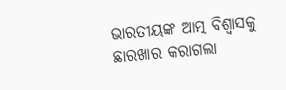ଭାରତୀୟଙ୍କ ଆତ୍ମ ବିଶ୍ୱାସକୁ ଛାରଖାର କରାଗଲା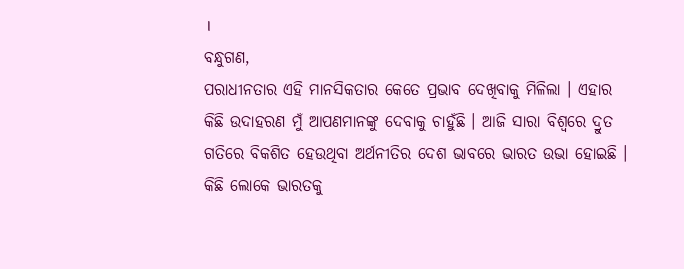।
ବନ୍ଧୁଗଣ,
ପରାଧୀନତାର ଏହି ମାନସିକତାର କେତେ ପ୍ରଭାବ ଦେଖିବାକୁ ମିଳିଲା । ଏହାର କିଛି ଉଦାହରଣ ମୁଁ ଆପଣମାନଙ୍କୁ ଦେବାକୁ ଚାହୁଁଛି । ଆଜି ସାରା ବିଶ୍ୱରେ ଦ୍ରୁତ ଗତିରେ ବିକଶିତ ହେଉଥିବା ଅର୍ଥନୀତିର ଦେଶ ଭାବରେ ଭାରତ ଉଭା ହୋଇଛି । କିଛି ଲୋକେ ଭାରତକୁ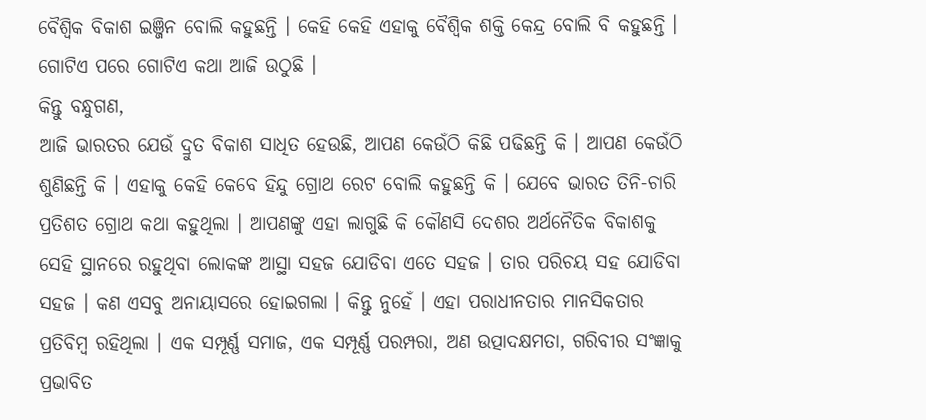ବୈଶ୍ୱିକ ବିକାଶ ଇଞ୍ଜିନ ବୋଲି କହୁଛନ୍ତି । କେହି କେହି ଏହାକୁ ବୈଶ୍ୱିକ ଶକ୍ତି କେନ୍ଦ୍ର ବୋଲି ବି କହୁଛନ୍ତି । ଗୋଟିଏ ପରେ ଗୋଟିଏ କଥା ଆଜି ଉଠୁଛି ।
କିନ୍ତୁ ବନ୍ଧୁଗଣ,
ଆଜି ଭାରତର ଯେଉଁ ଦ୍ରୁତ ବିକାଶ ସାଧିତ ହେଉଛି, ଆପଣ କେଉଁଠି କିଛି ପଢିଛନ୍ତି କି । ଆପଣ କେଉଁଠି ଶୁଣିଛନ୍ତି କି । ଏହାକୁ କେହି କେବେ ହିନ୍ଦୁ ଗ୍ରୋଥ ରେଟ ବୋଲି କହୁଛନ୍ତି କି । ଯେବେ ଭାରତ ତିନି-ଚାରି ପ୍ରତିଶତ ଗ୍ରୋଥ କଥା କହୁଥିଲା । ଆପଣଙ୍କୁ ଏହା ଲାଗୁଛି କି କୌଣସି ଦେଶର ଅର୍ଥନୈତିକ ବିକାଶକୁ ସେହି ସ୍ଥାନରେ ରହୁଥିବା ଲୋକଙ୍କ ଆସ୍ଥା ସହଜ ଯୋଡିବା ଏତେ ସହଜ । ତାର ପରିଚୟ ସହ ଯୋଡିବା ସହଜ । କଣ ଏସବୁ ଅନାୟାସରେ ହୋଇଗଲା । କିନ୍ତୁ ନୁହେଁ । ଏହା ପରାଧୀନତାର ମାନସିକତାର ପ୍ରତିବିମ୍ବ ରହିଥିଲା । ଏକ ସମ୍ପୂର୍ଣ୍ଣ ସମାଜ, ଏକ ସମ୍ପୂର୍ଣ୍ଣ ପରମ୍ପରା, ଅଣ ଉତ୍ପାଦକ୍ଷମତା, ଗରିବୀର ସଂଜ୍ଞାକୁ ପ୍ରଭାବିତ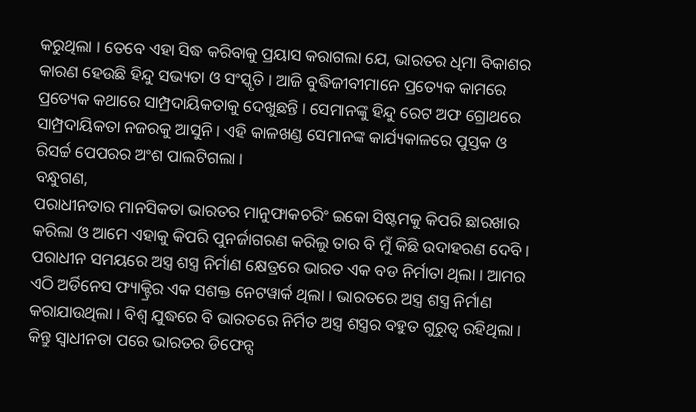କରୁଥିଲା । ତେବେ ଏହା ସିଦ୍ଧ କରିବାକୁ ପ୍ରୟାସ କରାଗଲା ଯେ, ଭାରତର ଧିମା ବିକାଶର କାରଣ ହେଉଛି ହିନ୍ଦୁ ସଭ୍ୟତା ଓ ସଂସ୍କୃତି । ଆଜି ବୁଦ୍ଧିଜୀବୀମାନେ ପ୍ରତ୍ୟେକ କାମରେ ପ୍ରତ୍ୟେକ କଥାରେ ସାମ୍ପ୍ରଦାୟିକତାକୁ ଦେଖୁଛନ୍ତି । ସେମାନଙ୍କୁ ହିନ୍ଦୁ ରେଟ ଅଫ ଗ୍ରୋଥରେ ସାମ୍ପ୍ରଦାୟିକତା ନଜରକୁ ଆସୁନି । ଏହି କାଳଖଣ୍ଡ ସେମାନଙ୍କ କାର୍ଯ୍ୟକାଳରେ ପୁସ୍ତକ ଓ ରିସର୍ଚ୍ଚ ପେପରର ଅଂଶ ପାଲଟିଗଲା ।
ବନ୍ଧୁଗଣ,
ପରାଧୀନତାର ମାନସିକତା ଭାରତର ମାନୁଫାକଚରିଂ ଇକୋ ସିଷ୍ଟମକୁ କିପରି ଛାରଖାର କରିଲା ଓ ଆମେ ଏହାକୁ କିପରି ପୁନର୍ଜାଗରଣ କରିଲୁ ତାର ବି ମୁଁ କିଛି ଉଦାହରଣ ଦେବି । ପରାଧୀନ ସମୟରେ ଅସ୍ତ୍ର ଶସ୍ତ୍ର ନିର୍ମାଣ କ୍ଷେତ୍ରରେ ଭାରତ ଏକ ବଡ ନିର୍ମାତା ଥିଲା । ଆମର ଏଠି ଅର୍ଡିନେସ ଫ୍ୟାକ୍ଟ୍ରିର ଏକ ସଶକ୍ତ ନେଟୱାର୍କ ଥିଲା । ଭାରତରେ ଅସ୍ତ୍ର ଶସ୍ତ୍ର ନିର୍ମାଣ କରାଯାଉଥିଲା । ବିଶ୍ୱ ଯୁଦ୍ଧରେ ବି ଭାରତରେ ନିର୍ମିତ ଅସ୍ତ୍ର ଶସ୍ତ୍ରର ବହୁତ ଗୁରୁତ୍ୱ ରହିଥିଲା । କିନ୍ତୁ ସ୍ୱାଧୀନତା ପରେ ଭାରତର ଡିଫେନ୍ସ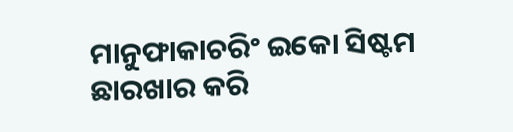ମାନୁଫାକାଚରିଂ ଇକୋ ସିଷ୍ଟମ ଛାରଖାର କରି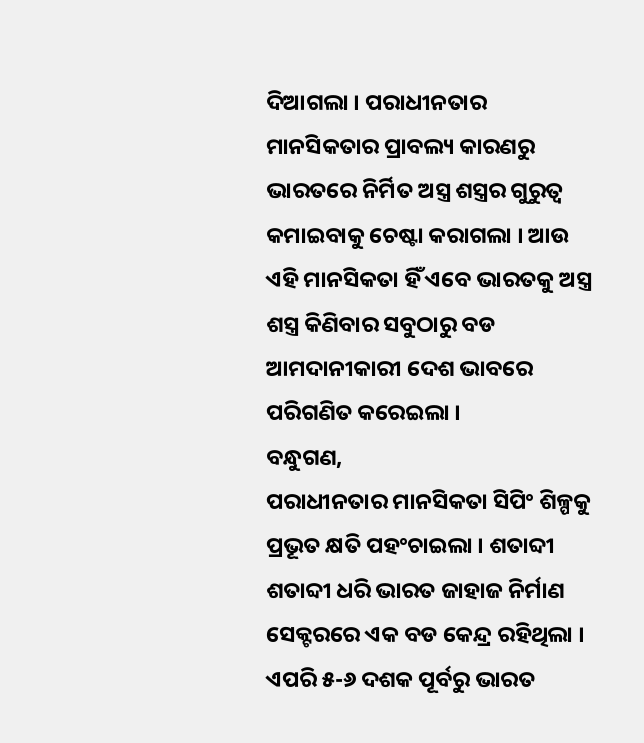ଦିଆଗଲା । ପରାଧୀନତାର ମାନସିକତାର ପ୍ରାବଲ୍ୟ କାରଣରୁ ଭାରତରେ ନିର୍ମିତ ଅସ୍ତ୍ର ଶସ୍ତ୍ରର ଗୁରୁତ୍ୱ କମାଇବାକୁ ଚେଷ୍ଟା କରାଗଲା । ଆଉ ଏହି ମାନସିକତା ହିଁ ଏବେ ଭାରତକୁ ଅସ୍ତ୍ର ଶସ୍ତ୍ର କିଣିବାର ସବୁଠାରୁ ବଡ ଆମଦାନୀକାରୀ ଦେଶ ଭାବରେ ପରିଗଣିତ କରେଇଲା ।
ବନ୍ଧୁଗଣ,
ପରାଧୀନତାର ମାନସିକତା ସିପିଂ ଶିଳ୍ପକୁ ପ୍ରଭୂତ କ୍ଷତି ପହଂଚାଇଲା । ଶତାବ୍ଦୀ ଶତାବ୍ଦୀ ଧରି ଭାରତ ଜାହାଜ ନିର୍ମାଣ ସେକ୍ଟରରେ ଏକ ବଡ କେନ୍ଦ୍ର ରହିଥିଲା । ଏପରି ୫-୬ ଦଶକ ପୂର୍ବରୁ ଭାରତ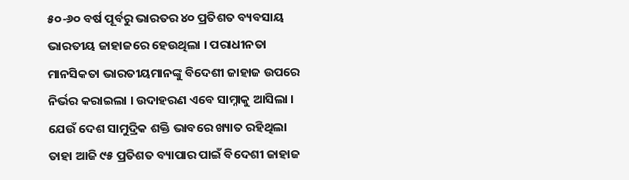୫୦-୬୦ ବର୍ଷ ପୂର୍ବରୁ ଭାରତର ୪୦ ପ୍ରତିଶତ ବ୍ୟବସାୟ ଭାରତୀୟ ଜାହାଜରେ ହେଉଥିଲା । ପରାଧୀନତା ମାନସିକତା ଭାରତୀୟମାନଙ୍କୁ ବିଦେଶୀ ଜାହାଜ ଉପରେ ନିର୍ଭର କରାଇଲା । ଉଦାହରଣ ଏବେ ସାମ୍ନାକୁ ଆସିଲା । ଯେଉଁ ଦେଶ ସାମୁଦ୍ରିକ ଶକ୍ତି ଭାବରେ ଖ୍ୟାତ ରହିଥିଲା ତାହା ଆଜି ୯୫ ପ୍ରତିଶତ ବ୍ୟାପାର ପାଇଁ ବିଦେଶୀ ଜାହାଜ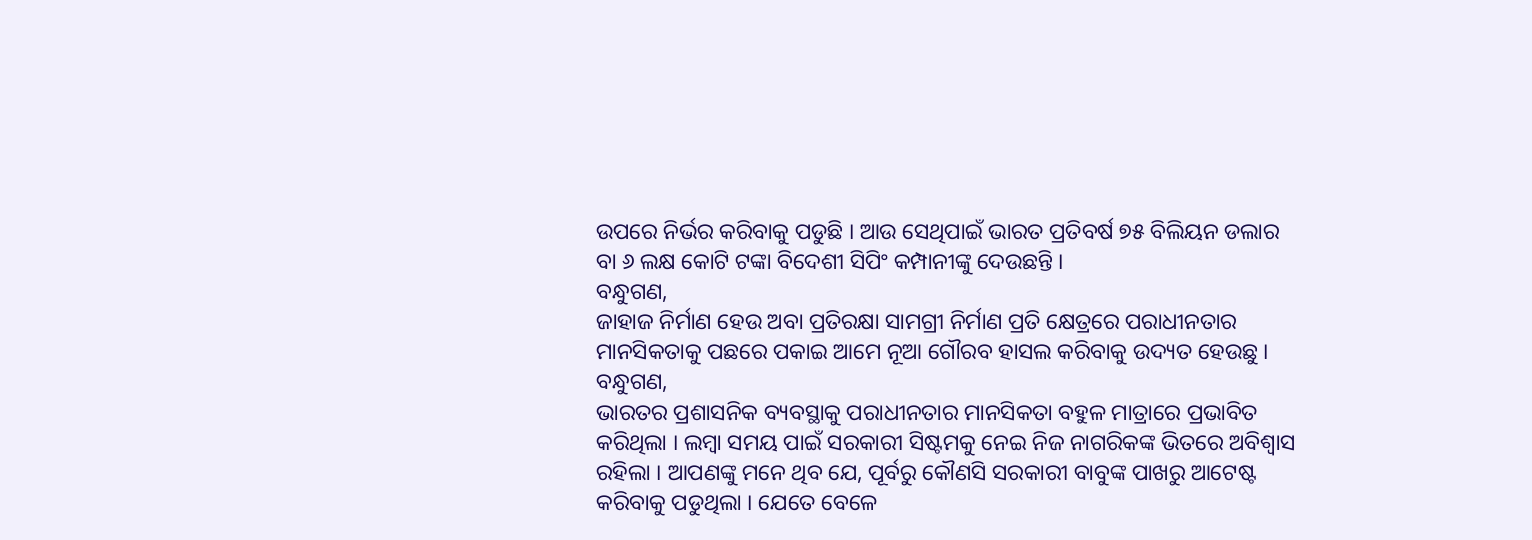ଉପରେ ନିର୍ଭର କରିବାକୁ ପଡୁଛି । ଆଉ ସେଥିପାଇଁ ଭାରତ ପ୍ରତିବର୍ଷ ୭୫ ବିଲିୟନ ଡଲାର ବା ୬ ଲକ୍ଷ କୋଟି ଟଙ୍କା ବିଦେଶୀ ସିପିଂ କମ୍ପାନୀଙ୍କୁ ଦେଉଛନ୍ତି ।
ବନ୍ଧୁଗଣ,
ଜାହାଜ ନିର୍ମାଣ ହେଉ ଅବା ପ୍ରତିରକ୍ଷା ସାମଗ୍ରୀ ନିର୍ମାଣ ପ୍ରତି କ୍ଷେତ୍ରରେ ପରାଧୀନତାର ମାନସିକତାକୁ ପଛରେ ପକାଇ ଆମେ ନୂଆ ଗୌରବ ହାସଲ କରିବାକୁ ଉଦ୍ୟତ ହେଉଛୁ ।
ବନ୍ଧୁଗଣ,
ଭାରତର ପ୍ରଶାସନିକ ବ୍ୟବସ୍ଥାକୁ ପରାଧୀନତାର ମାନସିକତା ବହୁଳ ମାତ୍ରାରେ ପ୍ରଭାବିତ କରିଥିଲା । ଲମ୍ବା ସମୟ ପାଇଁ ସରକାରୀ ସିଷ୍ଟମକୁ ନେଇ ନିଜ ନାଗରିକଙ୍କ ଭିତରେ ଅବିଶ୍ୱାସ ରହିଲା । ଆପଣଙ୍କୁ ମନେ ଥିବ ଯେ, ପୂର୍ବରୁ କୌଣସି ସରକାରୀ ବାବୁଙ୍କ ପାଖରୁ ଆଟେଷ୍ଟ କରିବାକୁ ପଡୁଥିଲା । ଯେତେ ବେଳେ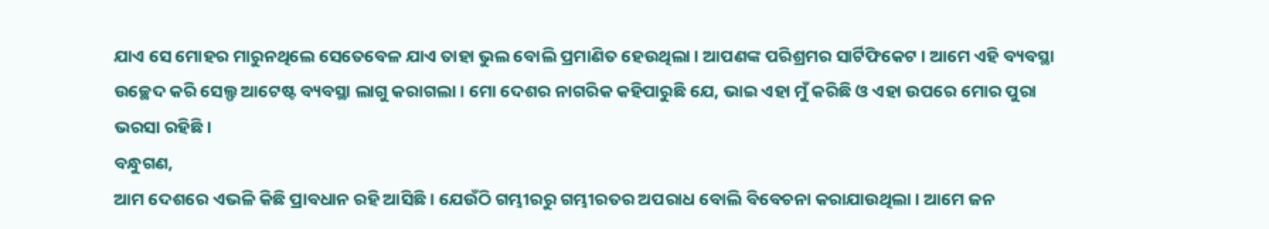ଯାଏ ସେ ମୋହର ମାରୁନଥିଲେ ସେତେବେଳ ଯାଏ ତାହା ଭୁଲ ବୋଲି ପ୍ରମାଣିତ ହେଉଥିଲା । ଆପଣଙ୍କ ପରିଶ୍ରମର ସାର୍ଟିଫିକେଟ । ଆମେ ଏହି ବ୍ୟବସ୍ଥା ଉଚ୍ଛେଦ କରି ସେଲ୍ଫ ଆଟେଷ୍ଟ ବ୍ୟବସ୍ଥା ଲାଗୁ କରାଗଲା । ମୋ ଦେଶର ନାଗରିକ କହିପାରୁଛି ଯେ, ଭାଇ ଏହା ମୁଁ କରିଛି ଓ ଏହା ଉପରେ ମୋର ପୁରା ଭରସା ରହିଛି ।
ବନ୍ଧୁଗଣ,
ଆମ ଦେଶରେ ଏଭଳି କିଛି ପ୍ରାବଧାନ ରହି ଆସିଛି । ଯେଉଁଠି ଗମ୍ଭୀରରୁ ଗମ୍ଭୀରତର ଅପରାଧ ବୋଲି ବିବେଚନା କରାଯାଉଥିଲା । ଆମେ ଜନ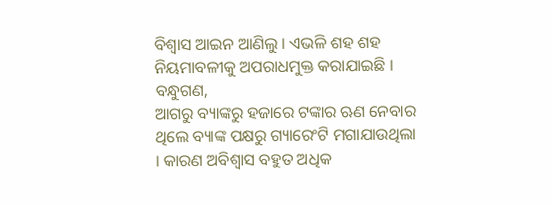ବିଶ୍ୱାସ ଆଇନ ଆଣିଲୁ । ଏଭଳି ଶହ ଶହ ନିୟମାବଳୀକୁ ଅପରାଧମୁକ୍ତ କରାଯାଇଛି ।
ବନ୍ଧୁଗଣ,
ଆଗରୁ ବ୍ୟାଙ୍କରୁ ହଜାରେ ଟଙ୍କାର ଋଣ ନେବାର ଥିଲେ ବ୍ୟାଙ୍କ ପକ୍ଷରୁ ଗ୍ୟାରେଂଟି ମଗାଯାଉଥିଲା । କାରଣ ଅବିଶ୍ୱାସ ବହୁତ ଅଧିକ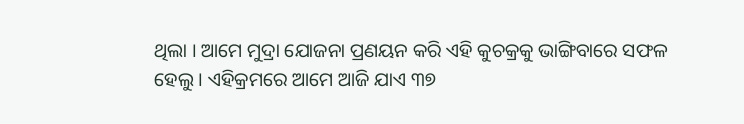ଥିଲା । ଆମେ ମୁଦ୍ରା ଯୋଜନା ପ୍ରଣୟନ କରି ଏହି କୁଚକ୍ରକୁ ଭାଙ୍ଗିବାରେ ସଫଳ ହେଲୁ । ଏହିକ୍ରମରେ ଆମେ ଆଜି ଯାଏ ୩୭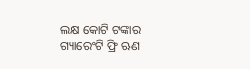ଲକ୍ଷ କୋଟି ଟଙ୍କାର ଗ୍ୟାରେଂଟି ଫ୍ରି ଋଣ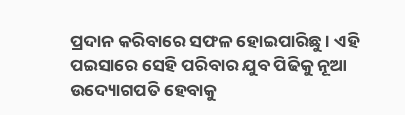ପ୍ରଦାନ କରିବାରେ ସଫଳ ହୋଇପାରିଛୁ । ଏହି ପଇସାରେ ସେହି ପରିବାର ଯୁବ ପିଢିକୁ ନୂଆ ଉଦ୍ୟୋଗପତି ହେବାକୁ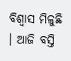ବିଶ୍ୱାସ ମିଳୁଛି । ଆଜି ବସ୍ତି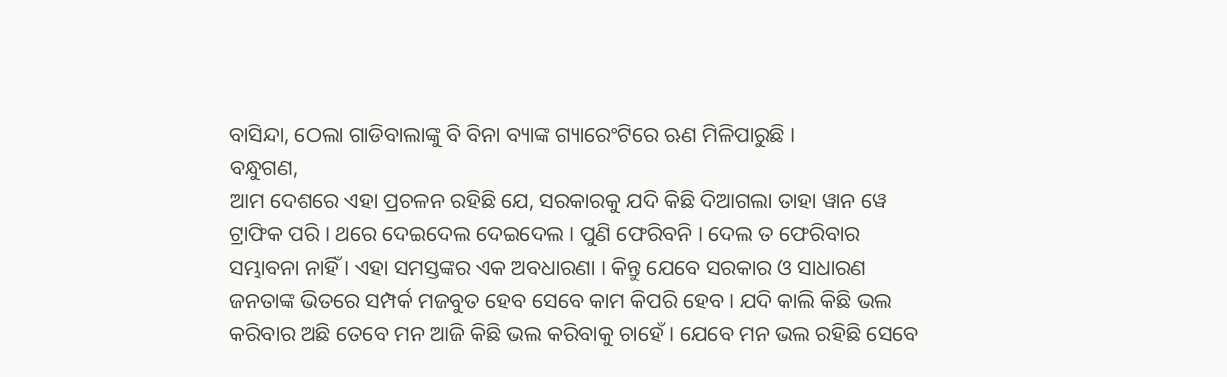ବାସିନ୍ଦା, ଠେଲା ଗାଡିବାଲାଙ୍କୁ ବି ବିନା ବ୍ୟାଙ୍କ ଗ୍ୟାରେଂଟିରେ ଋଣ ମିଳିପାରୁଛି ।
ବନ୍ଧୁଗଣ,
ଆମ ଦେଶରେ ଏହା ପ୍ରଚଳନ ରହିଛି ଯେ, ସରକାରକୁ ଯଦି କିଛି ଦିଆଗଲା ତାହା ୱାନ ୱେ ଟ୍ରାଫିକ ପରି । ଥରେ ଦେଇଦେଲ ଦେଇଦେଲ । ପୁଣି ଫେରିବନି । ଦେଲ ତ ଫେରିବାର ସମ୍ଭାବନା ନାହିଁ । ଏହା ସମସ୍ତଙ୍କର ଏକ ଅବଧାରଣା । କିନ୍ତୁ ଯେବେ ସରକାର ଓ ସାଧାରଣ ଜନତାଙ୍କ ଭିତରେ ସମ୍ପର୍କ ମଜବୁତ ହେବ ସେବେ କାମ କିପରି ହେବ । ଯଦି କାଲି କିଛି ଭଲ କରିବାର ଅଛି ତେବେ ମନ ଆଜି କିଛି ଭଲ କରିବାକୁ ଚାହେଁ । ଯେବେ ମନ ଭଲ ରହିଛି ସେବେ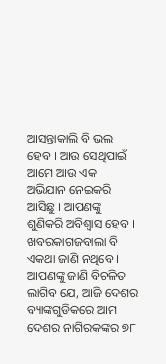ଆସନ୍ତାକାଲି ବି ଭଲ ହେବ । ଆଉ ସେଥିପାଇଁ ଆମେ ଆଉ ଏକ ଅଭିଯାନ ନେଇକରି ଆସିଛୁ । ଆପଣଙ୍କୁ ଶୁଣିକରି ଅବିଶ୍ୱାସ ହେବ । ଖବରକାଗଜବାଲା ବି ଏକଥା ଜାଣି ନଥିବେ ।
ଆପଣଙ୍କୁ ଜାଣି ବିଚଳିତ ଲାଗିବ ଯେ, ଆଜି ଦେଶର ବ୍ୟାଙ୍କଗୁଡିକରେ ଆମ ଦେଶର ନାଗିରକଙ୍କର ୭୮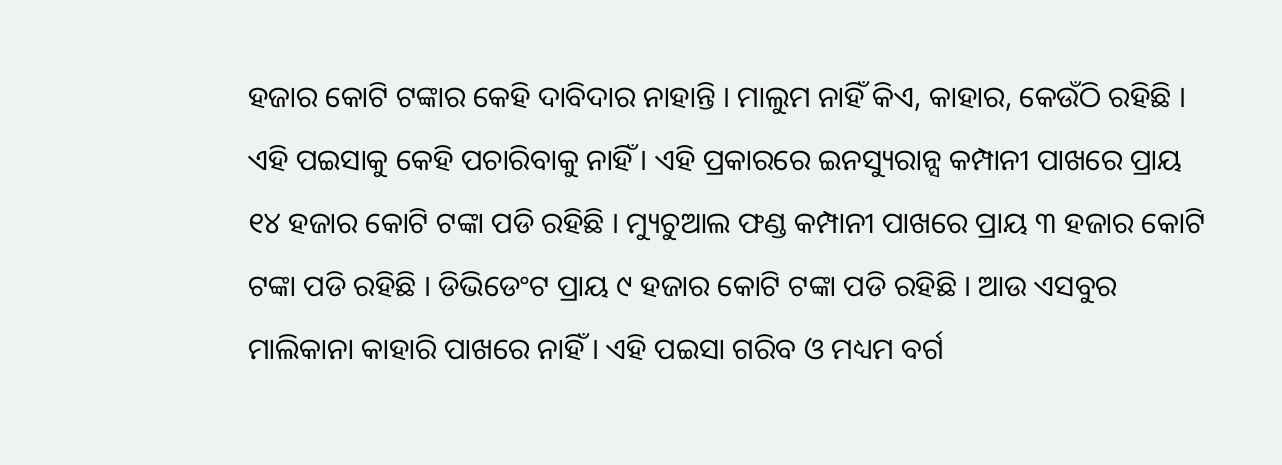ହଜାର କୋଟି ଟଙ୍କାର କେହି ଦାବିଦାର ନାହାନ୍ତି । ମାଲୁମ ନାହିଁ କିଏ, କାହାର, କେଉଁଠି ରହିଛି । ଏହି ପଇସାକୁ କେହି ପଚାରିବାକୁ ନାହିଁ । ଏହି ପ୍ରକାରରେ ଇନସ୍ୟୁରାନ୍ସ କମ୍ପାନୀ ପାଖରେ ପ୍ରାୟ ୧୪ ହଜାର କୋଟି ଟଙ୍କା ପଡି ରହିଛି । ମ୍ୟୁଚୁଆଲ ଫଣ୍ଡ କମ୍ପାନୀ ପାଖରେ ପ୍ରାୟ ୩ ହଜାର କୋଟି ଟଙ୍କା ପଡି ରହିଛି । ଡିଭିଡେଂଟ ପ୍ରାୟ ୯ ହଜାର କୋଟି ଟଙ୍କା ପଡି ରହିଛି । ଆଉ ଏସବୁର ମାଲିକାନା କାହାରି ପାଖରେ ନାହିଁ । ଏହି ପଇସା ଗରିବ ଓ ମଧ୍ୟମ ବର୍ଗ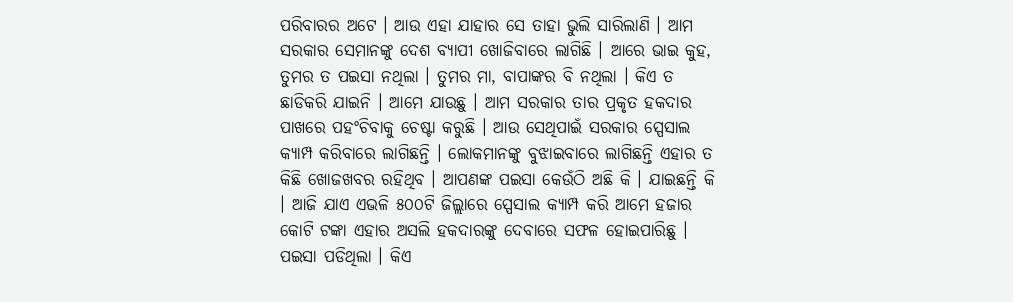ପରିବାରର ଅଟେ । ଆଉ ଏହା ଯାହାର ସେ ତାହା ଭୁଲି ସାରିଲାଣି । ଆମ ସରକାର ସେମାନଙ୍କୁ ଦେଶ ବ୍ୟାପୀ ଖୋଜିବାରେ ଲାଗିଛି । ଆରେ ଭାଇ କୁହ, ତୁମର ତ ପଇସା ନଥିଲା । ତୁମର ମା, ବାପାଙ୍କର ବି ନଥିଲା । କିଏ ତ ଛାଡିକରି ଯାଇନି । ଆମେ ଯାଉଛୁ । ଆମ ସରକାର ତାର ପ୍ରକୃତ ହକଦାର ପାଖରେ ପହଂଚିବାକୁ ଚେଷ୍ଟା କରୁଛି । ଆଉ ସେଥିପାଇଁ ସରକାର ସ୍ପେସାଲ କ୍ୟାମ୍ପ କରିବାରେ ଲାଗିଛନ୍ତି । ଲୋକମାନଙ୍କୁ ବୁଝାଇବାରେ ଲାଗିଛନ୍ତି ଏହାର ତ କିଛି ଖୋଜଖବର ରହିଥିବ । ଆପଣଙ୍କ ପଇସା କେଉଁଠି ଅଛି କି । ଯାଇଛନ୍ତି କି । ଆଜି ଯାଏ ଏଭଳି ୫୦୦ଟି ଜିଲ୍ଲାରେ ସ୍ପେସାଲ କ୍ୟାମ୍ପ କରି ଆମେ ହଜାର କୋଟି ଟଙ୍କା ଏହାର ଅସଲି ହକଦାରଙ୍କୁ ଦେବାରେ ସଫଳ ହୋଇପାରିଛୁ । ପଇସା ପଡିଥିଲା । କିଏ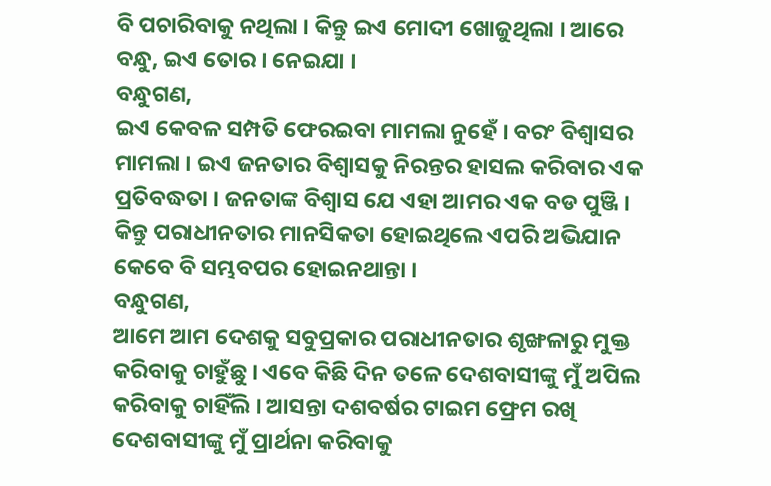ବି ପଚାରିବାକୁ ନଥିଲା । କିନ୍ତୁ ଇଏ ମୋଦୀ ଖୋଜୁଥିଲା । ଆରେ ବନ୍ଧୁ, ଇଏ ତୋର । ନେଇଯା ।
ବନ୍ଧୁଗଣ,
ଇଏ କେବଳ ସମ୍ପତି ଫେରଇବା ମାମଲା ନୁହେଁ । ବରଂ ବିଶ୍ୱାସର ମାମଲା । ଇଏ ଜନତାର ବିଶ୍ୱାସକୁ ନିରନ୍ତର ହାସଲ କରିବାର ଏକ ପ୍ରତିବଦ୍ଧତା । ଜନତାଙ୍କ ବିଶ୍ୱାସ ଯେ ଏହା ଆମର ଏକ ବଡ ପୁଞ୍ଜି । କିନ୍ତୁ ପରାଧୀନତାର ମାନସିକତା ହୋଇଥିଲେ ଏପରି ଅଭିଯାନ କେବେ ବି ସମ୍ଭବପର ହୋଇନଥାନ୍ତା ।
ବନ୍ଧୁଗଣ,
ଆମେ ଆମ ଦେଶକୁ ସବୁପ୍ରକାର ପରାଧୀନତାର ଶୃଙ୍ଖଳାରୁ ମୁକ୍ତ କରିବାକୁ ଚାହୁଁଛୁ । ଏବେ କିଛି ଦିନ ତଳେ ଦେଶବାସୀଙ୍କୁ ମୁଁ ଅପିଲ କରିବାକୁ ଚାହିଁଲି । ଆସନ୍ତା ଦଶବର୍ଷର ଟାଇମ ଫ୍ରେମ ରଖି ଦେଶବାସୀଙ୍କୁ ମୁଁ ପ୍ରାର୍ଥନା କରିବାକୁ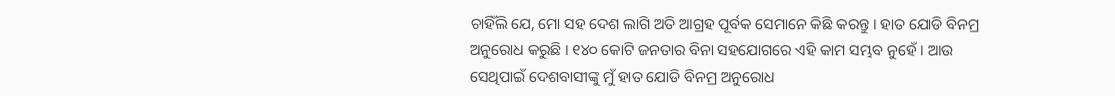ଚାହିଁଲି ଯେ, ମୋ ସହ ଦେଶ ଲାଗି ଅତି ଆଗ୍ରହ ପୂର୍ବକ ସେମାନେ କିଛି କରନ୍ତୁ । ହାତ ଯୋଡି ବିନମ୍ର ଅନୁରୋଧ କରୁଛି । ୧୪୦ କୋଟି ଜନତାର ବିନା ସହଯୋଗରେ ଏହି କାମ ସମ୍ଭବ ନୁହେଁ । ଆଉ ସେଥିପାଇଁ ଦେଶବାସୀଙ୍କୁ ମୁଁ ହାତ ଯୋଡି ବିନମ୍ର ଅନୁରୋଧ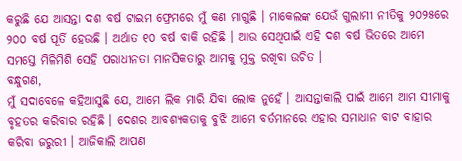କରୁଛି ଯେ ଆସନ୍ତା ଦଶ ବର୍ଷ ଟାଇମ ଫ୍ରେମରେ ମୁଁ କଣ ମାଗୁଛି । ମାକେଲଙ୍କ ଯେଉଁ ଗୁଲାମୀ ନୀତିକୁ ୨୦୨୫ରେ ୨୦୦ ବର୍ଷ ପୂର୍ତି ହେଉଛି । ଅର୍ଥାତ ୧୦ ବର୍ଷ ବାକି ରହିଛି । ଆଉ ସେଥିପାଇଁ ଏହି ଦଶ ବର୍ଷ ଭିତରେ ଆମେ ସମସ୍ତେ ମିଳିମିଶି ସେହି ପରାଧୀନତା ମାନସିକତାରୁ ଆମକୁ ମୁକ୍ତ ରଖିବା ଉଚିତ ।
ବନ୍ଧୁଗଣ,
ମୁଁ ସଦାବେଳେ କହିଆସୁଛି ଯେ, ଆମେ ଲିକ ମାରି ଯିବା ଲୋକ ନୁହେଁ । ଆସନ୍ତାକାଲି ପାଇଁ ଆମେ ଆମ ସୀମାକୁ ବୃହତର କରିବାର ରହିଛି । ଦେଶର ଆବଶ୍ୟକତାକୁ ବୁଝି ଆମେ ବର୍ତମାନରେ ଏହାର ସମାଧାନ ବାଟ ବାହାର କରିବା ଜରୁରୀ । ଆଜିକାଲି ଆପଣ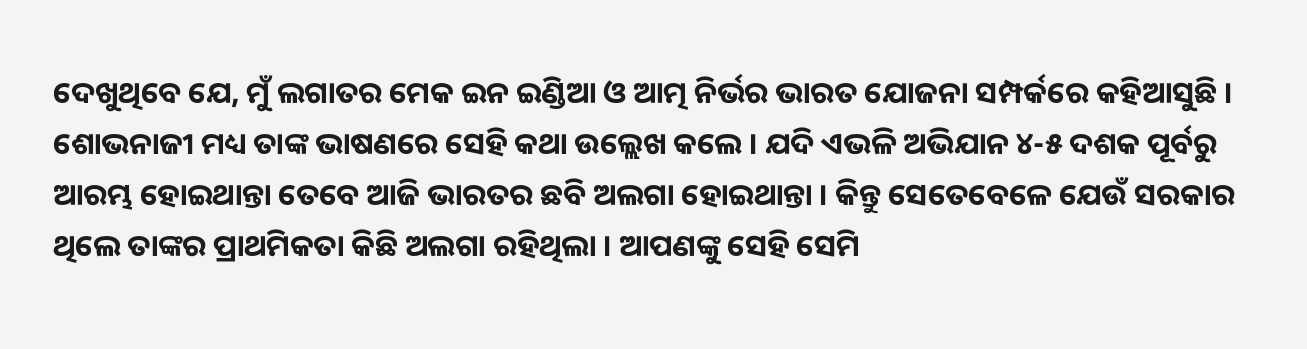ଦେଖୁଥିବେ ଯେ, ମୁଁ ଲଗାତର ମେକ ଇନ ଇଣ୍ଡିଆ ଓ ଆତ୍ମ ନିର୍ଭର ଭାରତ ଯୋଜନା ସମ୍ପର୍କରେ କହିଆସୁଛି । ଶୋଭନାଜୀ ମଧ୍ୟ ତାଙ୍କ ଭାଷଣରେ ସେହି କଥା ଉଲ୍ଲେଖ କଲେ । ଯଦି ଏଭଳି ଅଭିଯାନ ୪-୫ ଦଶକ ପୂର୍ବରୁ ଆରମ୍ଭ ହୋଇଥାନ୍ତା ତେବେ ଆଜି ଭାରତର ଛବି ଅଲଗା ହୋଇଥାନ୍ତା । କିନ୍ତୁ ସେତେବେଳେ ଯେଉଁ ସରକାର ଥିଲେ ତାଙ୍କର ପ୍ରାଥମିକତା କିଛି ଅଲଗା ରହିଥିଲା । ଆପଣଙ୍କୁ ସେହି ସେମି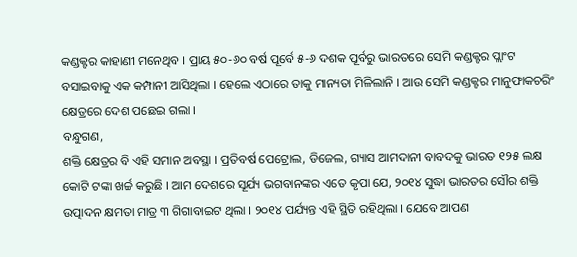କଣ୍ଡକ୍ଟର କାହାଣୀ ମନେଥିବ । ପ୍ରାୟ ୫୦-୬୦ ବର୍ଷ ପୂର୍ବେ ୫-୬ ଦଶକ ପୂର୍ବରୁ ଭାରତରେ ସେମି କଣ୍ଡକ୍ଟର ପ୍ଲାଂଟ ବସାଇବାକୁ ଏକ କମ୍ପାନୀ ଆସିଥିଲା । ହେଲେ ଏଠାରେ ତାକୁ ମାନ୍ୟତା ମିଳିଲାନି । ଆଉ ସେମି କଣ୍ଡକ୍ଟର ମାନୁଫାକଚରିଂ କ୍ଷେତ୍ରରେ ଦେଶ ପଛେଇ ଗଲା ।
ବନ୍ଧୁଗଣ,
ଶକ୍ତି କ୍ଷେତ୍ରର ବି ଏହି ସମାନ ଅବସ୍ଥା । ପ୍ରତିବର୍ଷ ପେଟ୍ରୋଲ, ଡିଜେଲ, ଗ୍ୟାସ ଆମଦାନୀ ବାବଦକୁ ଭାରତ ୧୨୫ ଲକ୍ଷ କୋଟି ଟଙ୍କା ଖର୍ଚ୍ଚ କରୁଛି । ଆମ ଦେଶରେ ସୂର୍ଯ୍ୟ ଭଗବାନଙ୍କର ଏତେ କୃପା ଯେ, ୨୦୧୪ ସୁଦ୍ଧା ଭାରତର ସୌର ଶକ୍ତି ଉତ୍ପାଦନ କ୍ଷମତା ମାତ୍ର ୩ ଗିଗାବାଇଟ ଥିଲା । ୨୦୧୪ ପର୍ଯ୍ୟନ୍ତ ଏହି ସ୍ଥିତି ରହିଥିଲା । ଯେବେ ଆପଣ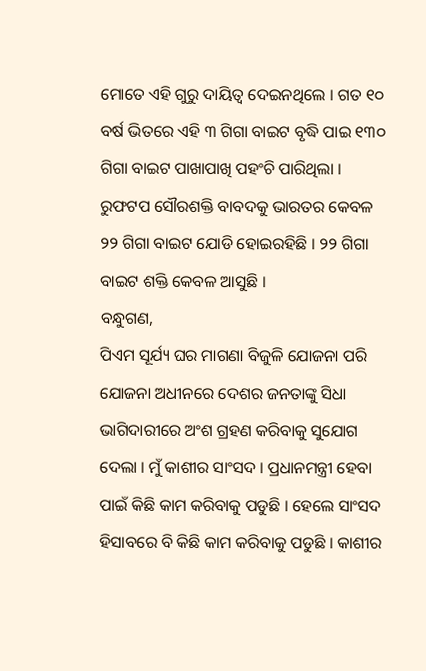ମୋତେ ଏହି ଗୁରୁ ଦାୟିତ୍ୱ ଦେଇନଥିଲେ । ଗତ ୧୦ ବର୍ଷ ଭିତରେ ଏହି ୩ ଗିଗା ବାଇଟ ବୃଦ୍ଧି ପାଇ ୧୩୦ ଗିଗା ବାଇଟ ପାଖାପାଖି ପହଂଚି ପାରିଥିଲା । ରୁଫଟପ ସୌରଶକ୍ତି ବାବଦକୁ ଭାରତର କେବଳ ୨୨ ଗିଗା ବାଇଟ ଯୋଡି ହୋଇରହିଛି । ୨୨ ଗିଗା ବାଇଟ ଶକ୍ତି କେବଳ ଆସୁଛି ।
ବନ୍ଧୁଗଣ,
ପିଏମ ସୂର୍ଯ୍ୟ ଘର ମାଗଣା ବିଜୁଳି ଯୋଜନା ପରି ଯୋଜନା ଅଧୀନରେ ଦେଶର ଜନତାଙ୍କୁ ସିଧା ଭାଗିଦାରୀରେ ଅଂଶ ଗ୍ରହଣ କରିବାକୁ ସୁଯୋଗ ଦେଲା । ମୁଁ କାଶୀର ସାଂସଦ । ପ୍ରଧାନମନ୍ତ୍ରୀ ହେବା ପାଇଁ କିଛି କାମ କରିବାକୁ ପଡୁଛି । ହେଲେ ସାଂସଦ ହିସାବରେ ବି କିଛି କାମ କରିବାକୁ ପଡୁଛି । କାଶୀର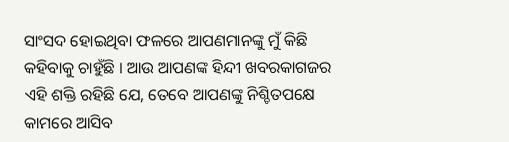ସାଂସଦ ହୋଇଥିବା ଫଳରେ ଆପଣମାନଙ୍କୁ ମୁଁ କିଛି କହିବାକୁ ଚାହୁଁଛି । ଆଉ ଆପଣଙ୍କ ହିନ୍ଦୀ ଖବରକାଗଜର ଏହି ଶକ୍ତି ରହିଛି ଯେ, ତେବେ ଆପଣଙ୍କୁ ନିଶ୍ଚିତପକ୍ଷେ କାମରେ ଆସିବ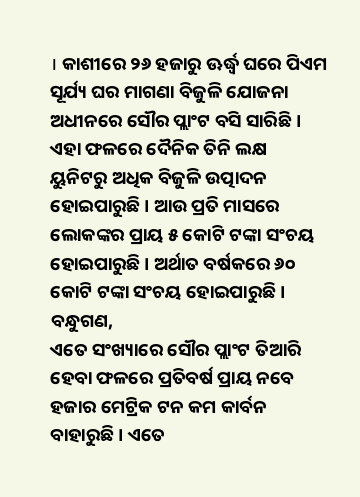। କାଶୀରେ ୨୬ ହଜାରୁ ଊର୍ଦ୍ଧ୍ୱ ଘରେ ପିଏମ ସୂର୍ଯ୍ୟ ଘର ମାଗଣା ବିଜୁଳି ଯୋଜନା ଅଧୀନରେ ସୌର ପ୍ଲାଂଟ ବସି ସାରିଛି । ଏହା ଫଳରେ ଦୈନିକ ତିନି ଲକ୍ଷ ୟୁନିଟରୁ ଅଧିକ ବିଜୁଳି ଉତ୍ପାଦନ ହୋଇପାରୁଛି । ଆଉ ପ୍ରତି ମାସରେ ଲୋକଙ୍କର ପ୍ରାୟ ୫ କୋଟି ଟଙ୍କା ସଂଚୟ ହୋଇପାରୁଛି । ଅର୍ଥାତ ବର୍ଷକରେ ୬୦ କୋଟି ଟଙ୍କା ସଂଚୟ ହୋଇପାରୁଛି ।
ବନ୍ଧୁଗଣ,
ଏତେ ସଂଖ୍ୟାରେ ସୌର ପ୍ଲାଂଟ ତିଆରି ହେବା ଫଳରେ ପ୍ରତିବର୍ଷ ପ୍ରାୟ ନବେ ହଜାର ମେଟ୍ରିକ ଟନ କମ କାର୍ବନ ବାହାରୁଛି । ଏତେ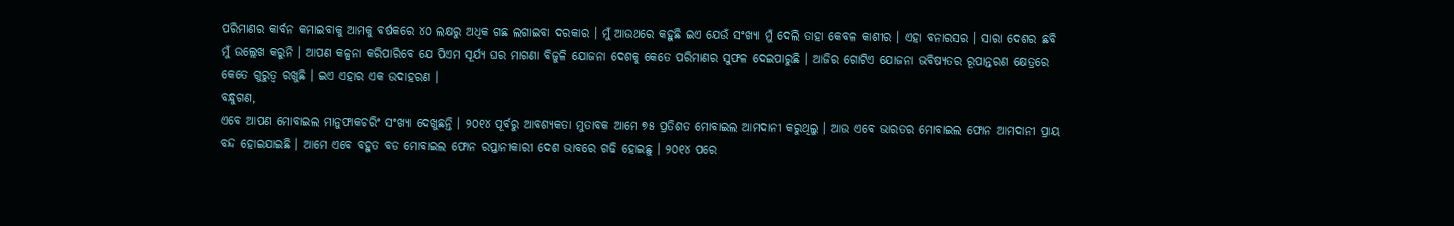ପରିମାଣର କାର୍ବନ କମାଇବାକୁ ଆମକୁ ବର୍ଷକରେ ୪୦ ଲକ୍ଷରୁ ଅଧିକ ଗଛ ଲଗାଇବା ଦରକାର । ମୁଁ ଆଉଥରେ କହୁଛି ଇଏ ଯେଉଁ ସଂଖ୍ୟା ମୁଁ ଦେଲି ତାହା କେବଳ କାଶୀର । ଏହା ବନାରସର । ସାରା ଦେଶର ଛବି ମୁଁ ଉଲ୍ଲେଖ କରୁନି । ଆପଣ କଳ୍ପନା କରିପାରିବେ ଯେ ପିଏମ ସୂର୍ଯ୍ୟ ଘର ମାଗଣା ବିଜୁଳି ଯୋଜନା ଦେଶକୁ କେତେ ପରିମାଣର ସୁଫଳ ଦେଇପାରୁଛି । ଆଜିର ଗୋଟିଏ ଯୋଜନା ଭବିଷ୍ୟତର ରୂପାନ୍ତରଣ କ୍ଷେତ୍ରରେ କେତେ ଗୁରୁତ୍ୱ ରଖୁଛି । ଇଏ ଏହାର ଏକ ଉଦାହରଣ ।
ବନ୍ଧୁଗଣ,
ଏବେ ଆପଣ ମୋବାଇଲ ମାନୁଫାକଚରିଂ ସଂଖ୍ୟା ଦେଖୁଛନ୍ତି । ୨୦୧୪ ପୂର୍ବରୁ ଆବଶ୍ୟକତା ମୁତାବକ ଆମେ ୭୫ ପ୍ରତିଶତ ମୋବାଇଲ ଆମଦାନୀ କରୁଥିଲୁ । ଆଉ ଏବେ ଭାରତର ମୋବାଇଲ ଫୋନ ଆମଦାନୀ ପ୍ରାୟ ବନ୍ଦ ହୋଇଯାଇଛି । ଆମେ ଏବେ ବହୁତ ବଡ ମୋବାଇଲ ଫୋନ ରପ୍ତାନୀକାରୀ ଦେଶ ଭାବରେ ଗଢି ହୋଇଛୁ । ୨୦୧୪ ପରେ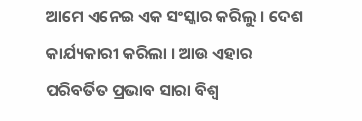ଆମେ ଏନେଇ ଏକ ସଂସ୍କାର କରିଲୁ । ଦେଶ କାର୍ଯ୍ୟକାରୀ କରିଲା । ଆଉ ଏହାର ପରିବର୍ତିତ ପ୍ରଭାବ ସାରା ବିଶ୍ୱ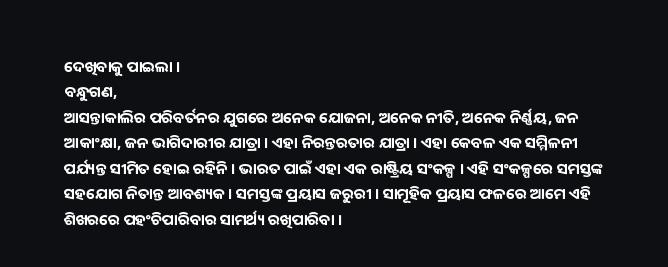ଦେଖିବାକୁ ପାଇଲା ।
ବନ୍ଧୁଗଣ,
ଆସନ୍ତାକାଲିର ପରିବର୍ତନର ଯୁଗରେ ଅନେକ ଯୋଜନା, ଅନେକ ନୀତି, ଅନେକ ନିର୍ଣ୍ଣୟ, ଜନ ଆକାଂକ୍ଷା, ଜନ ଭାଗିଦାରୀର ଯାତ୍ରା । ଏହା ନିରନ୍ତରତାର ଯାତ୍ରା । ଏହା କେବଳ ଏକ ସମ୍ମିଳନୀ ପର୍ଯ୍ୟନ୍ତ ସୀମିତ ହୋଇ ରହିନି । ଭାରତ ପାଇଁ ଏହା ଏକ ରାଷ୍ଟ୍ରିୟ ସଂକଳ୍ପ । ଏହି ସଂକଳ୍ପରେ ସମସ୍ତଙ୍କ ସହଯୋଗ ନିତାନ୍ତ ଆବଶ୍ୟକ । ସମସ୍ତଙ୍କ ପ୍ରୟାସ ଜରୁରୀ । ସାମୂହିକ ପ୍ରୟାସ ଫଳରେ ଆମେ ଏହି ଶିଖରରେ ପହଂଚିପାରିବାର ସାମର୍ଥ୍ୟ ରଖିପାରିବା ।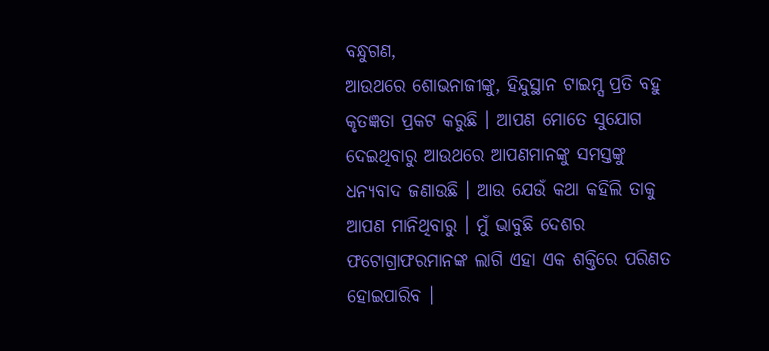ବନ୍ଧୁଗଣ,
ଆଉଥରେ ଶୋଭନାଜୀଙ୍କୁ, ହିନ୍ଦୁସ୍ଥାନ ଟାଇମ୍ସ ପ୍ରତି ବହୁ କୃତଜ୍ଞତା ପ୍ରକଟ କରୁଛି । ଆପଣ ମୋତେ ସୁଯୋଗ ଦେଇଥିବାରୁ ଆଉଥରେ ଆପଣମାନଙ୍କୁ ସମସ୍ତଙ୍କୁ ଧନ୍ୟବାଦ ଜଣାଉଛି । ଆଉ ଯେଉଁ କଥା କହିଲି ତାକୁ ଆପଣ ମାନିଥିବାରୁ । ମୁଁ ଭାବୁଛି ଦେଶର ଫଟୋଗ୍ରାଫରମାନଙ୍କ ଲାଗି ଏହା ଏକ ଶକ୍ତିରେ ପରିଣତ ହୋଇପାରିବ ।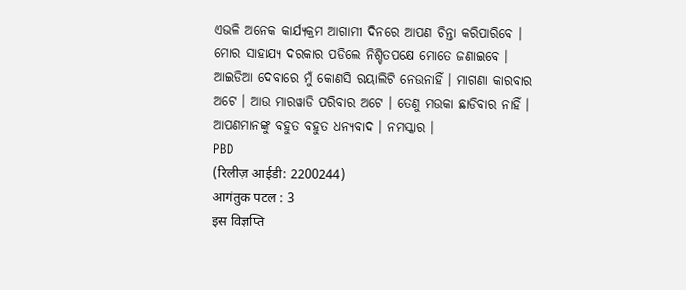ଏଭଳି ଅନେକ କାର୍ଯ୍ୟକ୍ରମ ଆଗାମୀ ଦିନରେ ଆପଣ ଚିନ୍ତା କରିପାରିବେ । ମୋର ସାହାଯ୍ୟ ଦରକାର ପଡିଲେ ନିଶ୍ଚିତପକ୍ଷେ ମୋତେ ଜଣାଇବେ । ଆଇଡିଆ ଦେବାରେ ମୁଁ କୋଣସି ରୟାଲିଟି ନେଉନାହିଁ । ମାଗଣା କାରବାର ଅଟେ । ଆଉ ମାରୱାଡି ପରିବାର ଅଟେ । ତେଣୁ ମଉକା ଛାଡିବାର ନାହିଁ । ଆପଣମାନଙ୍କୁ ବହୁତ ବହୁତ ଧନ୍ୟବାଦ । ନମସ୍କାର ।
PBD
(रिलीज़ आईडी: 2200244)
आगंतुक पटल : 3
इस विज्ञप्ति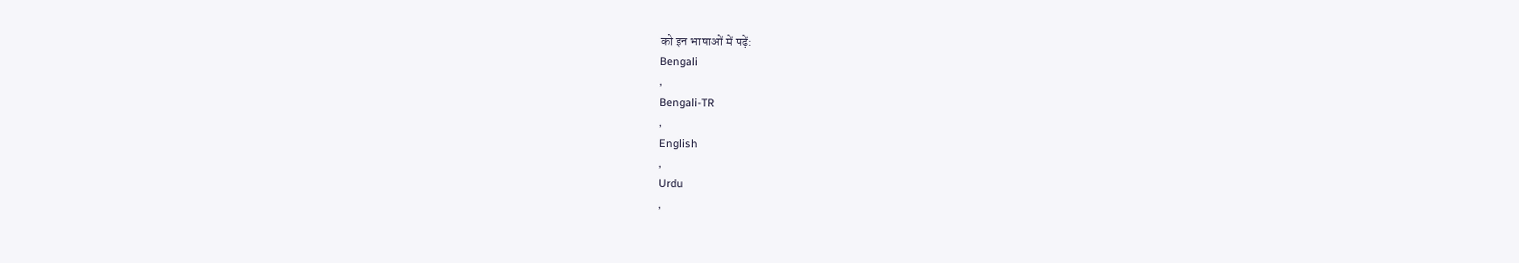को इन भाषाओं में पढ़ें:
Bengali
,
Bengali-TR
,
English
,
Urdu
,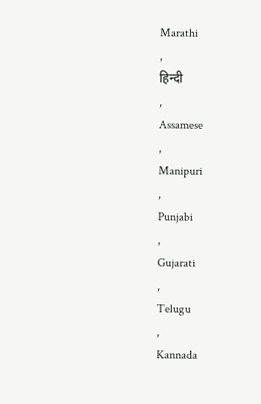Marathi
,
हिन्दी
,
Assamese
,
Manipuri
,
Punjabi
,
Gujarati
,
Telugu
,
Kannada